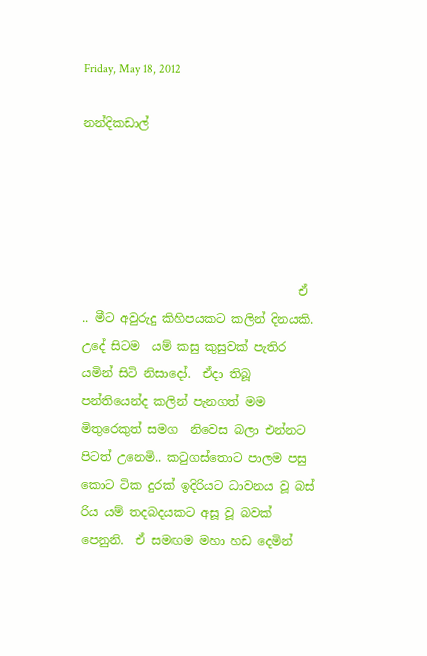Friday, May 18, 2012

නන්දිකඩාල්





                                    ඒ .. මීට අවුරුදු කිහිපයකට කලින් දිනයකි.  උදේ සිටම  යම් කසු කුසුවක් පැතිර යමින් සිටි නිසාදෝ.  ඒදා තිබූ පන්තියෙන්ද කලින් පැනගත් මම මිතුරෙකුත් සමග  නිවෙස බලා එන්නට පිටත් උනෙමි.. කටුගස්තොට පාලම පසු කොට ටික දුරක් ඉදිරියට ධාවනය වූ බස් රිය යම් තදබදයකට අසූ වූ බවක් පෙනුනි.  ඒ සමඟම මහා හඩ දෙමින්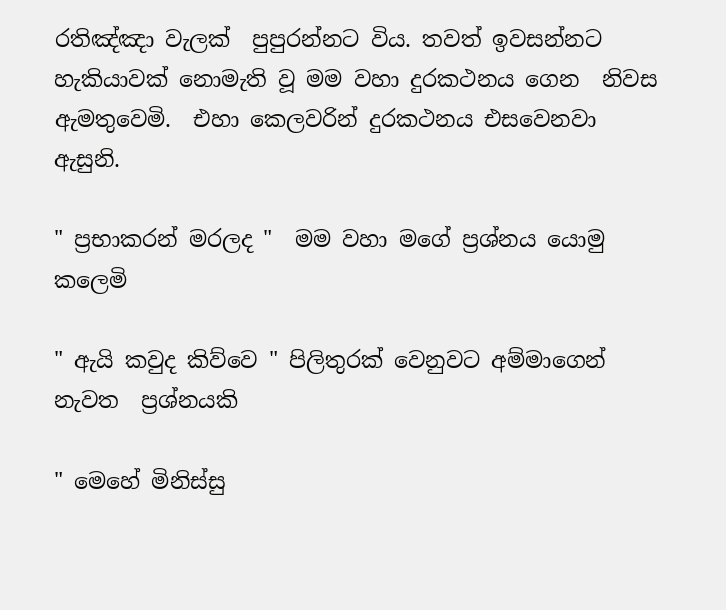රතිඤ්ඤා වැලක්  පුපුරන්නට විය. තවත් ඉවසන්නට හැකියාවක් නොමැති වූ මම වහා දුරකථනය ගෙන  නිවස ඇමතුවෙමි.  එහා කෙලවරින් දුරකථනය එසවෙනවා ඇසුනි.

" ප්‍රභාකරන් මරලද "  මම වහා මගේ ප්‍රශ්නය යොමු කලෙමි

" ඇයි කවුද කිව්වෙ " පිලිතුරක් වෙනුවට අම්මාගෙන් නැවත  ප්‍රශ්නයකි

" මෙහේ මිනිස්සු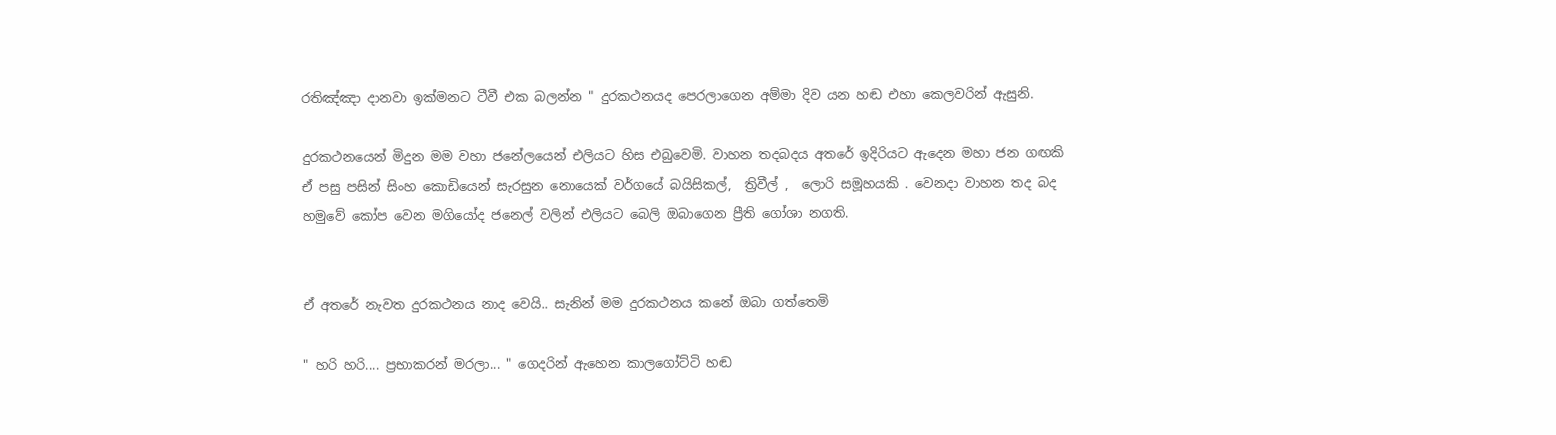රතිඤ්ඤා දානවා ඉක්මනට ටීවී එක බලන්න " දුරකථනයද පෙරලාගෙන අම්මා දිව යන හඬ එහා කෙලවරින් ඇසුනි.

දුරකථනයෙන් මිදුන මම වහා ජනේලයෙන් එලියට හිස එබුවෙමි. වාහන තදබදය අතරේ ඉදිරියට ඇදෙන මහා ජන ගඟකි  ඒ පසු පසින් සිංහ කොඩියෙන් සැරසුන නොයෙක් වර්ගයේ බයිසිකල්,  ත්‍රිවීල් ,  ලොරි සමූහයකි . වෙනදා වාහන තද බද හමුවේ කෝප වෙන මගියෝද ජනෙල් වලින් එලියට බෙලි ඔබාගෙන ප්‍රීති ගෝශා නගති.


ඒ අතරේ නැවත දුරකථනය නාද වෙයි.. සැනින් මම දුරකථනය කනේ ඔබා ගත්තෙමි

" හරි හරි.... ප්‍රභාකරන් මරලා... " ගෙදරින් ඇහෙන කාලගෝට්ටි හඬ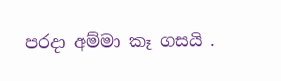පරදා අම්මා කෑ ගසයි .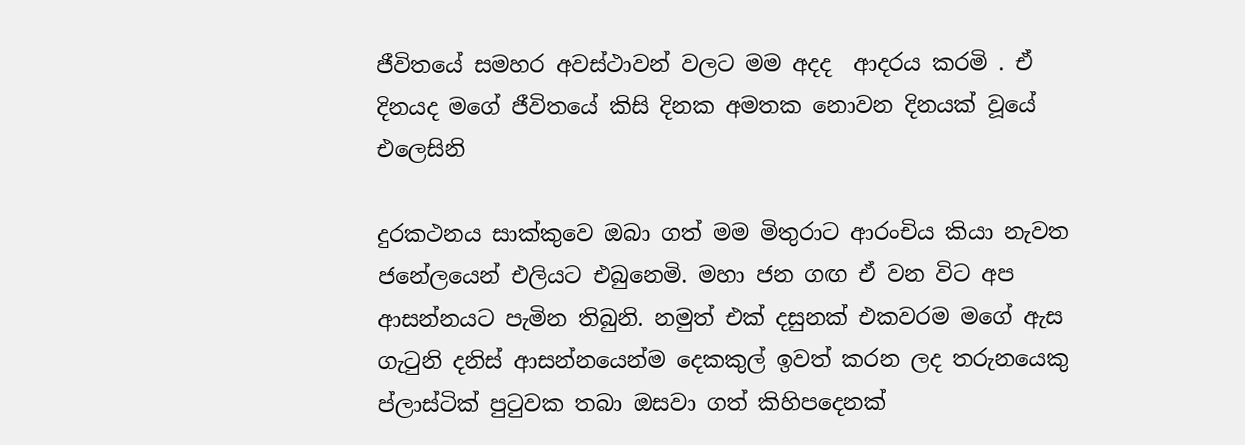ජීවිතයේ සමහර අවස්ථාවන් වලට මම අදද  ආදරය කරමි . ඒ දිනයද මගේ ජීවිතයේ කිසි දිනක අමතක නොවන දිනයක් වූයේ එලෙසිනි

දුරකථනය සාක්කුවෙ ඔබා ගත් මම මිතුරාට ආරංචිය කියා නැවත ජනේලයෙන් එලියට එබුනෙමි. මහා ජන ගඟ ඒ වන විට අප ආසන්නයට පැමින තිබුනි. නමුත් එක් දසුනක් එකවරම මගේ ඇස ගැටුනි දනිස් ආසන්නයෙන්ම දෙකකුල් ඉවත් කරන ලද තරුනයෙකු ප්ලාස්ටික් පුටුවක තබා ඔසවා ගත් කිහිපදෙනක්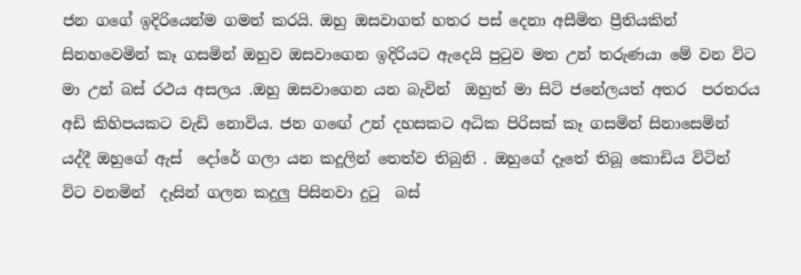ජන ගගේ ඉදිරියෙන්ම ගමන් කරයි. ඔහු ඔසවාගත් හතර පස් දෙනා අසීමිත ප්‍රීතියකින්  සිනහවෙමින් කෑ ගසමින් ඔහුව ඔසවාගෙන ඉදිරියට ඇදෙයි පුටුව මත උන් තරුණයා මේ වන විට   මා උන් බස් රථය අසලය .ඔහු ඔසවාගෙන යන බැවින්  ඔහුත් මා සිටි ජනේලයත් අතර  පරතරය අඩි කිහිපයකට වැඩි නොවිය. ජන ගඟේ උන් දහසකට අධික පිරිසක් කෑ ගසමින් සිනාසෙමින් යද්දී ඔහුගේ ඇස්  දෝරේ ගලා යන කදූලින් තෙත්ව තිබුනි . ඔහුගේ දෑතේ තිබූ කොඩිය විටින් විට වනමින්  දෑසින් ගලන කදුලු පිසිනවා දුටු  බස්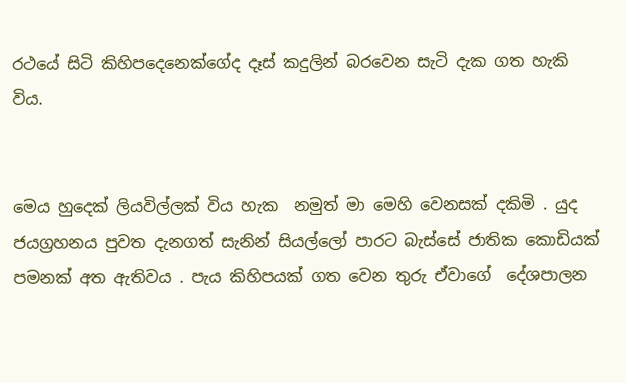රථයේ සිටි කිහිපදෙනෙක්ගේද දෑස් කදුලින් බරවෙන සැටි දැක ගත හැකි විය.


මෙය හුදෙක් ලියවිල්ලක් විය හැක  නමුත් මා මෙහි වෙනසක් දකිමි . යුද ජයග්‍රහනය පුවත දැනගත් සැනින් සියල්ලෝ පාරට බැස්සේ ජාතික කොඩියක් පමනක් අත ඇතිවය . පැය කිහිපයක් ගත වෙන තුරු ඒවාගේ  දේශපාලන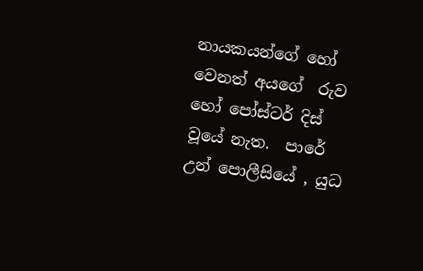නායකයන්ගේ හෝ වෙනත් අයගේ  රුව  හෝ පෝස්ටර් දිස් වූයේ නැත.  පාරේ උන් පොලීසියේ , යුධ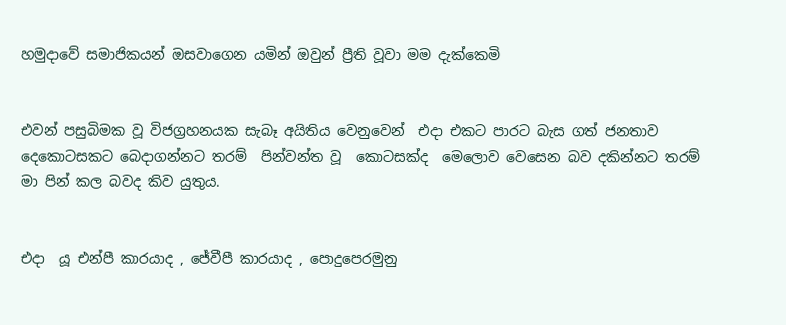හමුදාවේ සමාජිකයන් ඔසවාගෙන යමින් ඔවුන් ප්‍රීති වූවා මම දැක්කෙමි


එවන් පසුබිමක වූ විජග්‍රහනයක සැබෑ අයිතිය වෙනුවෙන්  එදා එකට පාරට බැස ගත් ජනතාව දෙකොටසකට බෙදාගන්නට තරම්  පින්වන්ත වූ  කොටසක්ද  මෙලොව වෙසෙන බව දකින්නට තරම් මා පින් කල බවද කිව යුතුය.


එදා  යූ එන්පී කාරයාද , ජේවීපී කාරයාද , පොදුපෙරමුනු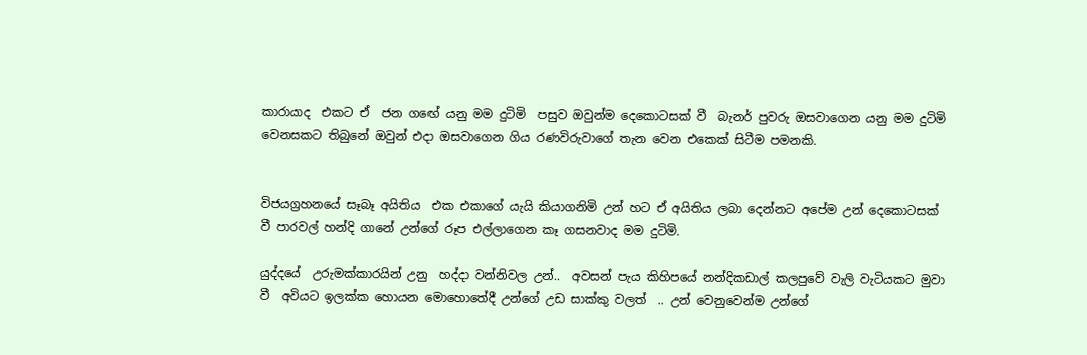කාරායාද  එකට ඒ  ජන ගඟේ යනු මම දුටිමි  පසුව ඔවුන්ම දෙකොටසක් වී  බැනර් පුවරු ඔසවාගෙන යනු මම දුටිමි වෙනසකට තිබුනේ ඔවුන් එදා ඔසවාගෙන ගිය රණවිරුවාගේ තැන වෙන එකෙක් සිටීම පමනකි.


විජයග්‍රහනයේ සෑබෑ අයිතිය  එක එකාගේ යැයි කියාගනිමි උන් හට ඒ අයිතිය ලබා දෙන්නට අපේම උන් දෙකොටසක් වී පාරවල් හන්දි ගානේ උන්ගේ රූප එල්ලාගෙන කෑ ගසනවාද මම දුටිමි.

යුද්දයේ  උරුමක්කාරයින් උනු  හද්දා වන්නිවල උන්..  අවසන් පැය කිහිපයේ නන්දිකඩාල් කලපුවේ වැලි වැටියකට මුවා වී  අවියට ඉලක්ක හොයන මොහොතේදී උන්ගේ උඩ සාක්කු වලත්  .. උන් වෙනුවෙන්ම උන්ගේ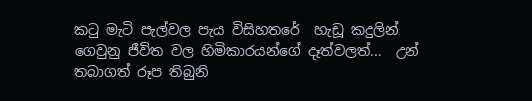කටු මැටි පැල්වල පැය විසිහතරේ  හැඩූ කදුලින් ගෙවුනු ජීවිත වල හිමිකාරයන්ගේ දෑත්වලත්...  උන්     තබාගත් රූප තිබුනි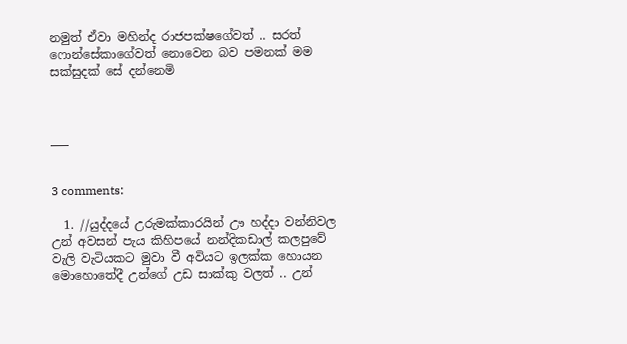නමුත් ඒවා මහින්ද රාජපක්ෂගේවත් .. සරත් ෆොන්සේකාගේවත් නොවෙන බව පමනක් මම සක්සුදක් සේ දන්නෙමි



___


3 comments:

  1. //යුද්දයේ උරුමක්කාරයින් ඌ හද්දා වන්නිවල උන් අවසන් පැය කිහිපයේ නන්දිකඩාල් කලපුවේ වැලි වැටියකට මුවා වී අවියට ඉලක්ක හොයන මොහොතේදී උන්ගේ උඩ සාක්කු වලත් .. උන්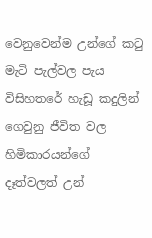වෙනුවෙන්ම උන්ගේ කටු මැටි පැල්වල පැය විසිහතරේ හැඩූ කදුලින් ගෙවුනු ජීවිත වල හිමිකාරයන්ගේ දෑත්වලත් උන්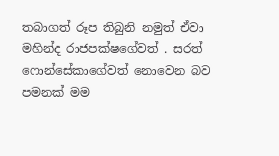තබාගත් රූප තිබුනි නමුත් ඒවා මහින්ද රාජපක්ෂගේවත් . සරත් ෆොන්සේකාගේවත් නොවෙන බව පමනක් මම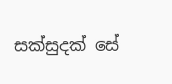සක්සුදක් සේ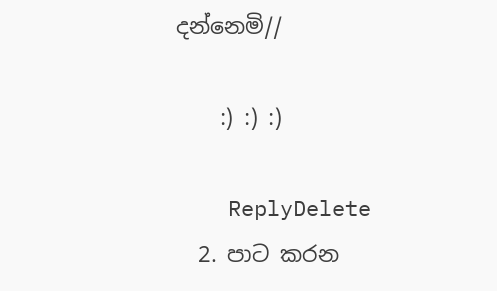දන්නෙමි//

    :) :) :)

    ReplyDelete
  2. පාට කරන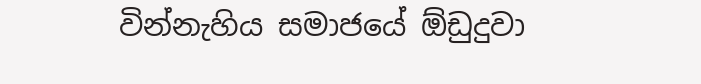වින්නැහිය සමාජයේ ඕඩුදුවා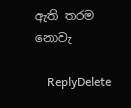ඇති තරම නොවැ

    ReplyDelete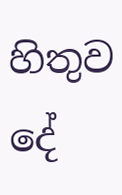හිතුව දේ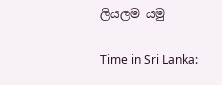ලියලම යමු

Time in Sri Lanka: